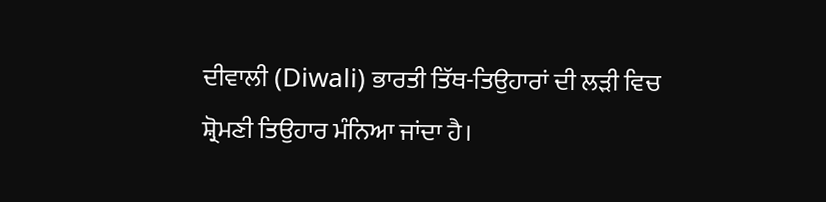ਦੀਵਾਲੀ (Diwali) ਭਾਰਤੀ ਤਿੱਥ-ਤਿਉਹਾਰਾਂ ਦੀ ਲੜੀ ਵਿਚ ਸ਼੍ਰੋਮਣੀ ਤਿਉਹਾਰ ਮੰਨਿਆ ਜਾਂਦਾ ਹੈ।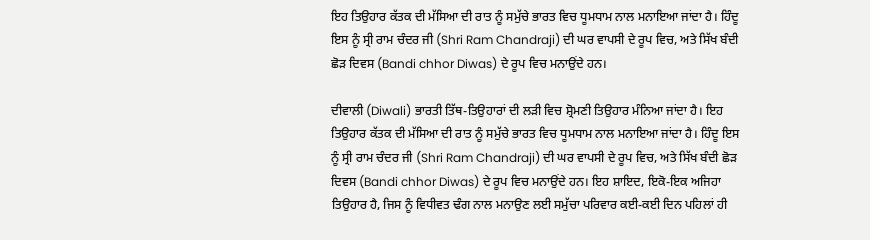ਇਹ ਤਿਉਹਾਰ ਕੱਤਕ ਦੀ ਮੱਸਿਆ ਦੀ ਰਾਤ ਨੂੰ ਸਮੁੱਚੇ ਭਾਰਤ ਵਿਚ ਧੂਮਧਾਮ ਨਾਲ ਮਨਾਇਆ ਜਾਂਦਾ ਹੈ। ਹਿੰਦੂ ਇਸ ਨੂੰ ਸ੍ਰੀ ਰਾਮ ਚੰਦਰ ਜੀ (Shri Ram Chandraji) ਦੀ ਘਰ ਵਾਪਸੀ ਦੇ ਰੂਪ ਵਿਚ, ਅਤੇ ਸਿੱਖ ਬੰਦੀ ਛੋੜ ਦਿਵਸ (Bandi chhor Diwas) ਦੇ ਰੂਪ ਵਿਚ ਮਨਾਉਂਦੇ ਹਨ।

ਦੀਵਾਲੀ (Diwali) ਭਾਰਤੀ ਤਿੱਥ-ਤਿਉਹਾਰਾਂ ਦੀ ਲੜੀ ਵਿਚ ਸ਼੍ਰੋਮਣੀ ਤਿਉਹਾਰ ਮੰਨਿਆ ਜਾਂਦਾ ਹੈ। ਇਹ ਤਿਉਹਾਰ ਕੱਤਕ ਦੀ ਮੱਸਿਆ ਦੀ ਰਾਤ ਨੂੰ ਸਮੁੱਚੇ ਭਾਰਤ ਵਿਚ ਧੂਮਧਾਮ ਨਾਲ ਮਨਾਇਆ ਜਾਂਦਾ ਹੈ। ਹਿੰਦੂ ਇਸ ਨੂੰ ਸ੍ਰੀ ਰਾਮ ਚੰਦਰ ਜੀ (Shri Ram Chandraji) ਦੀ ਘਰ ਵਾਪਸੀ ਦੇ ਰੂਪ ਵਿਚ, ਅਤੇ ਸਿੱਖ ਬੰਦੀ ਛੋੜ ਦਿਵਸ (Bandi chhor Diwas) ਦੇ ਰੂਪ ਵਿਚ ਮਨਾਉਂਦੇ ਹਨ। ਇਹ ਸ਼ਾਇਦ, ਇਕੋ-ਇਕ ਅਜਿਹਾ ਤਿਉਹਾਰ ਹੈ, ਜਿਸ ਨੂੰ ਵਿਧੀਵਤ ਢੰਗ ਨਾਲ ਮਨਾਉਣ ਲਈ ਸਮੁੱਚਾ ਪਰਿਵਾਰ ਕਈ-ਕਈ ਦਿਨ ਪਹਿਲਾਂ ਹੀ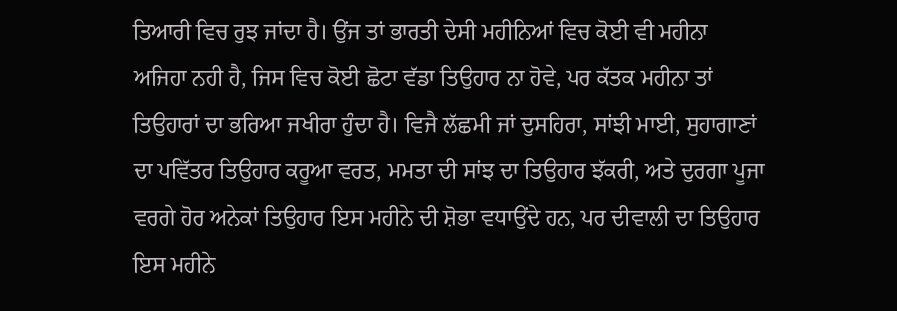ਤਿਆਰੀ ਵਿਚ ਰੁਝ ਜਾਂਦਾ ਹੈ। ਉਂਜ ਤਾਂ ਭਾਰਤੀ ਦੇਸੀ ਮਹੀਨਿਆਂ ਵਿਚ ਕੋਈ ਵੀ ਮਹੀਨਾ ਅਜਿਹਾ ਨਹੀ ਹੈ, ਜਿਸ ਵਿਚ ਕੋਈ ਛੋਟਾ ਵੱਡਾ ਤਿਉਹਾਰ ਨਾ ਹੋਵੇ, ਪਰ ਕੱਤਕ ਮਹੀਨਾ ਤਾਂ ਤਿਉਹਾਰਾਂ ਦਾ ਭਰਿਆ ਜਖੀਰਾ ਹੁੰਦਾ ਹੈ। ਵਿਜੈ ਲੱਛਮੀ ਜਾਂ ਦੁਸਹਿਰਾ, ਸਾਂਝੀ ਮਾਈ, ਸੁਹਾਗਾਣਾਂ ਦਾ ਪਵਿੱਤਰ ਤਿਉਹਾਰ ਕਰੂਆ ਵਰਤ, ਮਮਤਾ ਦੀ ਸਾਂਝ ਦਾ ਤਿਉਹਾਰ ਝੱਕਰੀ, ਅਤੇ ਦੁਰਗਾ ਪੂਜਾ ਵਰਗੇ ਹੋਰ ਅਨੇਕਾਂ ਤਿਉਹਾਰ ਇਸ ਮਹੀਨੇ ਦੀ ਸ਼ੋਭਾ ਵਧਾਉਂਦੇ ਹਨ, ਪਰ ਦੀਵਾਲੀ ਦਾ ਤਿਉਹਾਰ ਇਸ ਮਹੀਨੇ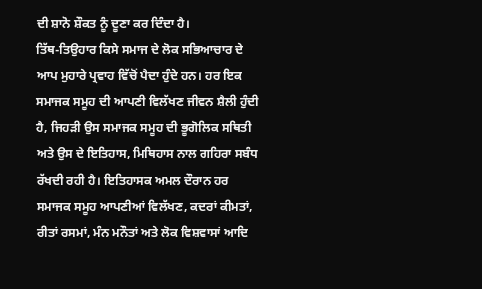ਦੀ ਸ਼ਾਨੋ ਸ਼ੌਕਤ ਨੂੰ ਦੂਣਾ ਕਰ ਦਿੰਦਾ ਹੈ।
ਤਿੱਥ-ਤਿਉਹਾਰ ਕਿਸੇ ਸਮਾਜ ਦੇ ਲੋਕ ਸਭਿਆਚਾਰ ਦੇ ਆਪ ਮੁਹਾਰੇ ਪ੍ਰਵਾਹ ਵਿੱਚੋਂ ਪੈਦਾ ਹੁੰਦੇ ਹਨ। ਹਰ ਇਕ ਸਮਾਜਕ ਸਮੂਹ ਦੀ ਆਪਣੀ ਵਿਲੱਖਣ ਜੀਵਨ ਸ਼ੈਲੀ ਹੁੰਦੀ ਹੈ, ਜਿਹੜੀ ਉਸ ਸਮਾਜਕ ਸਮੂਹ ਦੀ ਭੂਗੋਲਿਕ ਸਥਿਤੀ ਅਤੇ ਉਸ ਦੇ ਇਤਿਹਾਸ, ਮਿਥਿਹਾਸ ਨਾਲ ਗਹਿਰਾ ਸਬੰਧ ਰੱਖਦੀ ਰਹੀ ਹੈ। ਇਤਿਹਾਸਕ ਅਮਲ ਦੌਰਾਨ ਹਰ ਸਮਾਜਕ ਸਮੂਹ ਆਪਣੀਆਂ ਵਿਲੱਖਣ, ਕਦਰਾਂ ਕੀਮਤਾਂ, ਰੀਤਾਂ ਰਸਮਾਂ, ਮੰਨ ਮਨੌਤਾਂ ਅਤੇ ਲੋਕ ਵਿਸ਼ਵਾਸਾਂ ਆਦਿ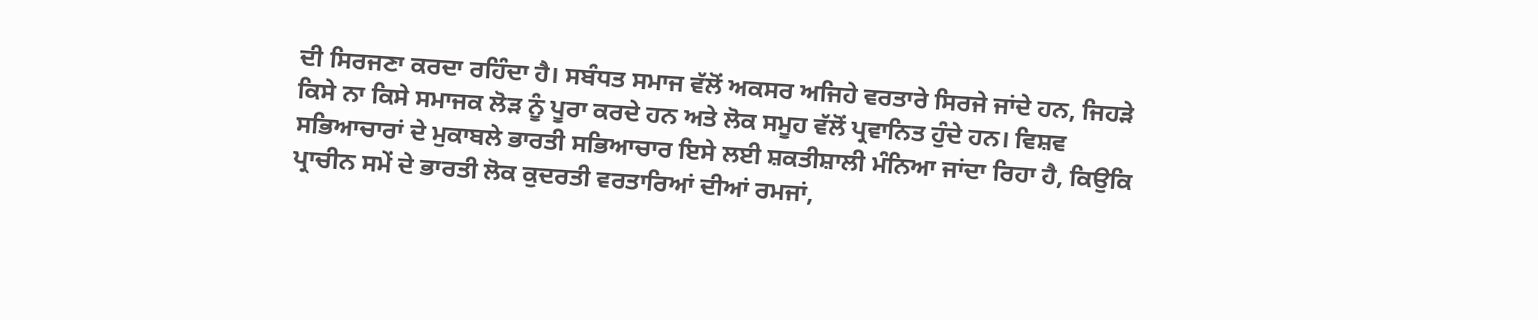ਦੀ ਸਿਰਜਣਾ ਕਰਦਾ ਰਹਿੰਦਾ ਹੈ। ਸਬੰਧਤ ਸਮਾਜ ਵੱਲੋਂ ਅਕਸਰ ਅਜਿਹੇ ਵਰਤਾਰੇ ਸਿਰਜੇ ਜਾਂਦੇ ਹਨ, ਜਿਹੜੇ ਕਿਸੇ ਨਾ ਕਿਸੇ ਸਮਾਜਕ ਲੋੜ ਨੂੰ ਪੂਰਾ ਕਰਦੇ ਹਨ ਅਤੇ ਲੋਕ ਸਮੂਹ ਵੱਲੋਂ ਪ੍ਰਵਾਨਿਤ ਹੁੰਦੇ ਹਨ। ਵਿਸ਼ਵ ਸਭਿਆਚਾਰਾਂ ਦੇ ਮੁਕਾਬਲੇ ਭਾਰਤੀ ਸਭਿਆਚਾਰ ਇਸੇ ਲਈ ਸ਼ਕਤੀਸ਼ਾਲੀ ਮੰਨਿਆ ਜਾਂਦਾ ਰਿਹਾ ਹੈ, ਕਿਉਕਿ ਪ੍ਰਾਚੀਨ ਸਮੇਂ ਦੇ ਭਾਰਤੀ ਲੋਕ ਕੁਦਰਤੀ ਵਰਤਾਰਿਆਂ ਦੀਆਂ ਰਮਜਾਂ,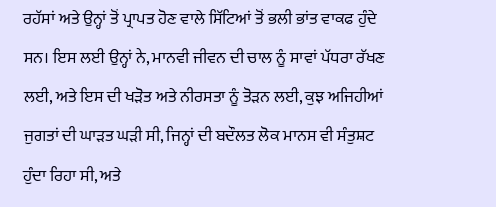ਰਹੱਸਾਂ ਅਤੇ ਉਨ੍ਹਾਂ ਤੋਂ ਪ੍ਰਾਪਤ ਹੋਣ ਵਾਲੇ ਸਿੱਟਿਆਂ ਤੋਂ ਭਲੀ ਭਾਂਤ ਵਾਕਫ ਹੁੰਦੇ ਸਨ। ਇਸ ਲਈ ਉਨ੍ਹਾਂ ਨੇ, ਮਾਨਵੀ ਜੀਵਨ ਦੀ ਚਾਲ ਨੂੰ ਸਾਵਾਂ ਪੱਧਰਾ ਰੱਖਣ ਲਈ, ਅਤੇ ਇਸ ਦੀ ਖੜੋਤ ਅਤੇ ਨੀਰਸਤਾ ਨੂੰ ਤੋੜਨ ਲਈ, ਕੁਝ ਅਜਿਹੀਆਂ ਜੁਗਤਾਂ ਦੀ ਘਾੜਤ ਘੜੀ ਸੀ, ਜਿਨ੍ਹਾਂ ਦੀ ਬਦੌਲਤ ਲੋਕ ਮਾਨਸ ਵੀ ਸੰਤੁਸ਼ਟ ਹੁੰਦਾ ਰਿਹਾ ਸੀ, ਅਤੇ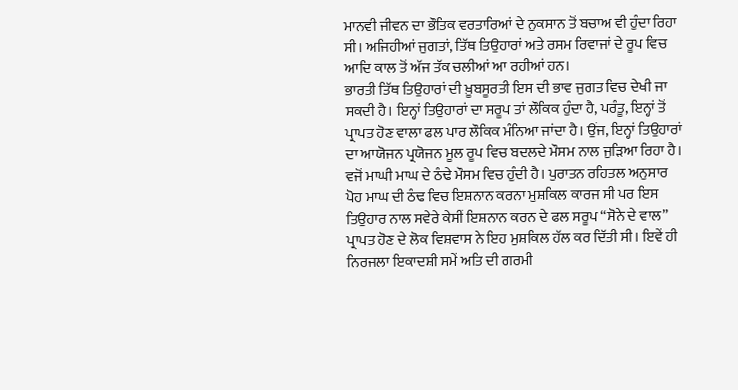ਮਾਨਵੀ ਜੀਵਨ ਦਾ ਭੌਤਿਕ ਵਰਤਾਰਿਆਂ ਦੇ ਨੁਕਸਾਨ ਤੋਂ ਬਚਾਅ ਵੀ ਹੁੰਦਾ ਰਿਹਾ ਸੀ। ਅਜਿਹੀਆਂ ਜੁਗਤਾਂ, ਤਿੱਥ ਤਿਉਹਾਰਾਂ ਅਤੇ ਰਸਮ ਰਿਵਾਜਾਂ ਦੇ ਰੂਪ ਵਿਚ ਆਦਿ ਕਾਲ ਤੋਂ ਅੱਜ ਤੱਕ ਚਲੀਆਂ ਆ ਰਹੀਆਂ ਹਨ।
ਭਾਰਤੀ ਤਿੱਥ ਤਿਉਹਾਰਾਂ ਦੀ ਖ਼ੂਬਸੂਰਤੀ ਇਸ ਦੀ ਭਾਵ ਜੁਗਤ ਵਿਚ ਦੇਖੀ ਜਾ ਸਕਦੀ ਹੈ। ਇਨ੍ਹਾਂ ਤਿਉਹਾਰਾਂ ਦਾ ਸਰੂਪ ਤਾਂ ਲੌਕਿਕ ਹੁੰਦਾ ਹੈ, ਪਰੰਤੂ, ਇਨ੍ਹਾਂ ਤੋਂ ਪ੍ਰਾਪਤ ਹੋਣ ਵਾਲਾ ਫਲ ਪਾਰ ਲੌਕਿਕ ਮੰਨਿਆ ਜਾਂਦਾ ਹੈ। ਉਂਜ, ਇਨ੍ਹਾਂ ਤਿਉਹਾਰਾਂ ਦਾ ਆਯੋਜਨ ਪ੍ਰਯੋਜਨ ਮੂਲ ਰੂਪ ਵਿਚ ਬਦਲਦੇ ਮੌਸਮ ਨਾਲ ਜੁੜਿਆ ਰਿਹਾ ਹੈ। ਵਜੋਂ ਮਾਘੀ ਮਾਘ ਦੇ ਠੰਢੇ ਮੌਸਮ ਵਿਚ ਹੁੰਦੀ ਹੈ। ਪੁਰਾਤਨ ਰਹਿਤਲ ਅਨੁਸਾਰ ਪੋਹ ਮਾਘ ਦੀ ਠੰਢ ਵਿਚ ਇਸ਼ਨਾਨ ਕਰਨਾ ਮੁਸ਼ਕਿਲ ਕਾਰਜ ਸੀ ਪਰ ਇਸ ਤਿਉਹਾਰ ਨਾਲ ਸਵੇਰੇ ਕੇਸੀਂ ਇਸ਼ਨਾਨ ਕਰਨ ਦੇ ਫਲ ਸਰੂਪ “ਸੋਨੇ ਦੇ ਵਾਲ” ਪ੍ਰਾਪਤ ਹੋਣ ਦੇ ਲੋਕ ਵਿਸ਼ਵਾਸ ਨੇ ਇਹ ਮੁਸ਼ਕਿਲ ਹੱਲ ਕਰ ਦਿੱਤੀ ਸੀ। ਇਵੇਂ ਹੀ ਨਿਰਜਲਾ ਇਕਾਦਸ਼ੀ ਸਮੇਂ ਅਤਿ ਦੀ ਗਰਮੀ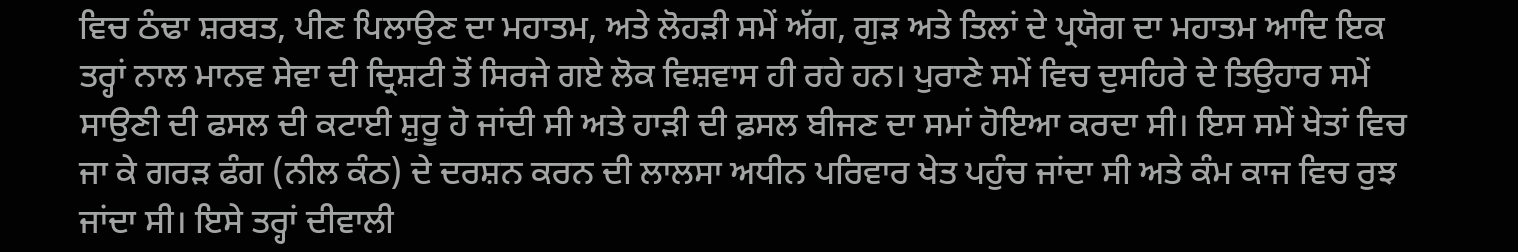ਵਿਚ ਠੰਢਾ ਸ਼ਰਬਤ, ਪੀਣ ਪਿਲਾਉਣ ਦਾ ਮਹਾਤਮ, ਅਤੇ ਲੋਹੜੀ ਸਮੇਂ ਅੱਗ, ਗੁੜ ਅਤੇ ਤਿਲਾਂ ਦੇ ਪ੍ਰਯੋਗ ਦਾ ਮਹਾਤਮ ਆਦਿ ਇਕ ਤਰ੍ਹਾਂ ਨਾਲ ਮਾਨਵ ਸੇਵਾ ਦੀ ਦ੍ਰਿਸ਼ਟੀ ਤੋਂ ਸਿਰਜੇ ਗਏ ਲੋਕ ਵਿਸ਼ਵਾਸ ਹੀ ਰਹੇ ਹਨ। ਪੁਰਾਣੇ ਸਮੇਂ ਵਿਚ ਦੁਸਹਿਰੇ ਦੇ ਤਿਉਹਾਰ ਸਮੇਂ ਸਾਉਣੀ ਦੀ ਫਸਲ ਦੀ ਕਟਾਈ ਸ਼ੁਰੂ ਹੋ ਜਾਂਦੀ ਸੀ ਅਤੇ ਹਾੜੀ ਦੀ ਫ਼ਸਲ ਬੀਜਣ ਦਾ ਸਮਾਂ ਹੋਇਆ ਕਰਦਾ ਸੀ। ਇਸ ਸਮੇਂ ਖੇਤਾਂ ਵਿਚ ਜਾ ਕੇ ਗਰੜ ਫੰਗ (ਨੀਲ ਕੰਠ) ਦੇ ਦਰਸ਼ਨ ਕਰਨ ਦੀ ਲਾਲਸਾ ਅਧੀਨ ਪਰਿਵਾਰ ਖੇਤ ਪਹੁੰਚ ਜਾਂਦਾ ਸੀ ਅਤੇ ਕੰਮ ਕਾਜ ਵਿਚ ਰੁਝ ਜਾਂਦਾ ਸੀ। ਇਸੇ ਤਰ੍ਹਾਂ ਦੀਵਾਲੀ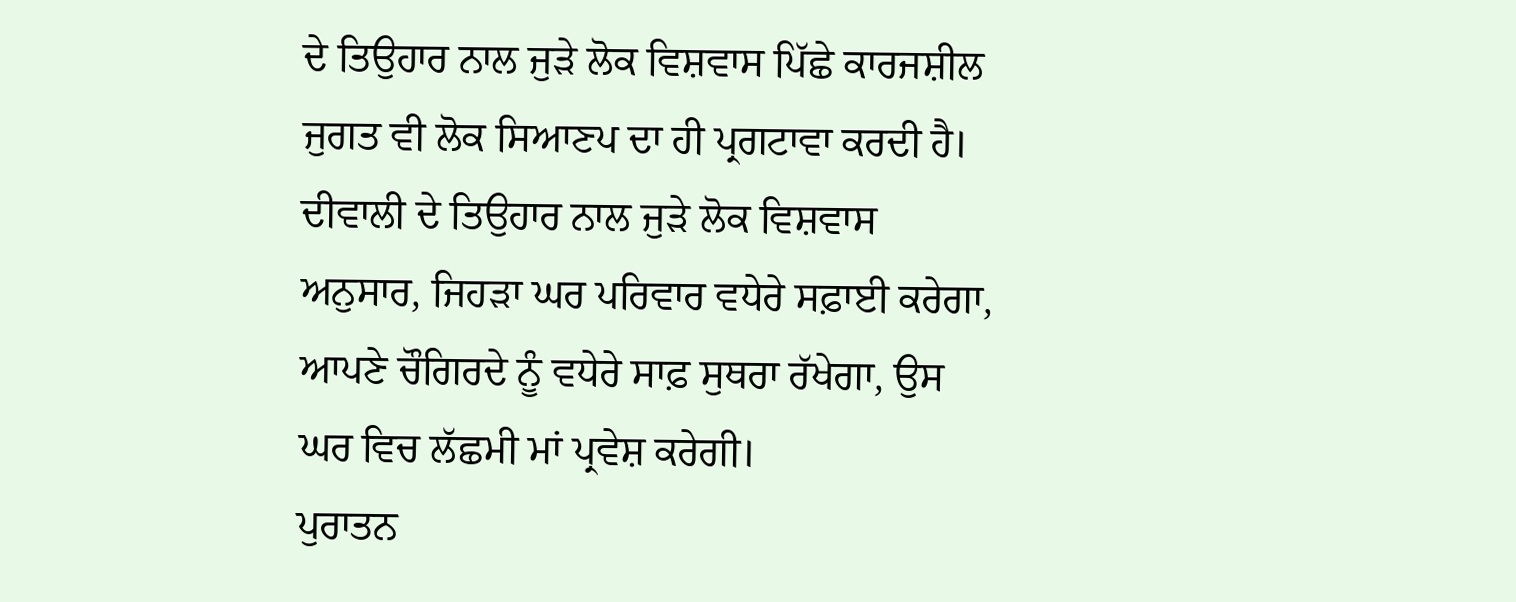ਦੇ ਤਿਉਹਾਰ ਨਾਲ ਜੁੜੇ ਲੋਕ ਵਿਸ਼ਵਾਸ ਪਿੱਛੇ ਕਾਰਜਸ਼ੀਲ ਜੁਗਤ ਵੀ ਲੋਕ ਸਿਆਣਪ ਦਾ ਹੀ ਪ੍ਰਗਟਾਵਾ ਕਰਦੀ ਹੈ। ਦੀਵਾਲੀ ਦੇ ਤਿਉਹਾਰ ਨਾਲ ਜੁੜੇ ਲੋਕ ਵਿਸ਼ਵਾਸ ਅਨੁਸਾਰ, ਜਿਹੜਾ ਘਰ ਪਰਿਵਾਰ ਵਧੇਰੇ ਸਫ਼ਾਈ ਕਰੇਗਾ, ਆਪਣੇ ਚੌਗਿਰਦੇ ਨੂੰ ਵਧੇਰੇ ਸਾਫ਼ ਸੁਥਰਾ ਰੱਖੇਗਾ, ਉਸ ਘਰ ਵਿਚ ਲੱਛਮੀ ਮਾਂ ਪ੍ਰਵੇਸ਼ ਕਰੇਗੀ।
ਪੁਰਾਤਨ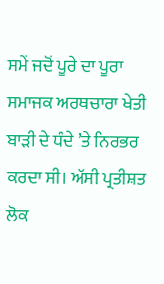ਸਮੇਂ ਜਦੋਂ ਪੂਰੇ ਦਾ ਪੂਰਾ ਸਮਾਜਕ ਅਰਥਚਾਰਾ ਖੇਤੀ ਬਾੜੀ ਦੇ ਧੰਦੇ ’ਤੇ ਨਿਰਭਰ ਕਰਦਾ ਸੀ। ਅੱਸੀ ਪ੍ਰਤੀਸ਼ਤ ਲੋਕ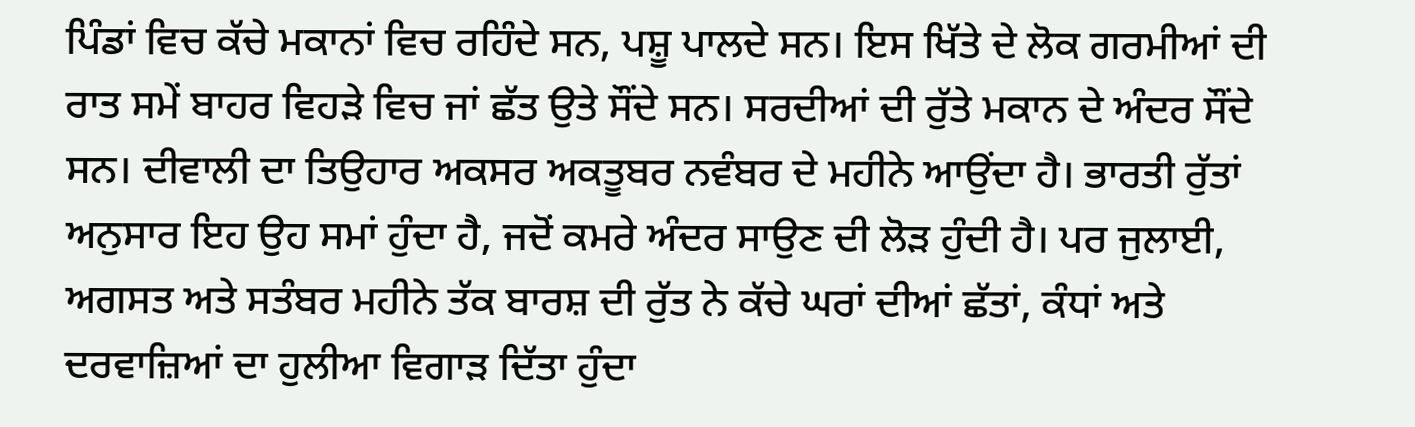ਪਿੰਡਾਂ ਵਿਚ ਕੱਚੇ ਮਕਾਨਾਂ ਵਿਚ ਰਹਿੰਦੇ ਸਨ, ਪਸ਼ੂ ਪਾਲਦੇ ਸਨ। ਇਸ ਖਿੱਤੇ ਦੇ ਲੋਕ ਗਰਮੀਆਂ ਦੀ ਰਾਤ ਸਮੇਂ ਬਾਹਰ ਵਿਹੜੇ ਵਿਚ ਜਾਂ ਛੱਤ ਉਤੇ ਸੌਂਦੇ ਸਨ। ਸਰਦੀਆਂ ਦੀ ਰੁੱਤੇ ਮਕਾਨ ਦੇ ਅੰਦਰ ਸੌਂਦੇ ਸਨ। ਦੀਵਾਲੀ ਦਾ ਤਿਉਹਾਰ ਅਕਸਰ ਅਕਤੂਬਰ ਨਵੰਬਰ ਦੇ ਮਹੀਨੇ ਆਉਂਦਾ ਹੈ। ਭਾਰਤੀ ਰੁੱਤਾਂ ਅਨੁਸਾਰ ਇਹ ਉਹ ਸਮਾਂ ਹੁੰਦਾ ਹੈ, ਜਦੋਂ ਕਮਰੇ ਅੰਦਰ ਸਾਉਣ ਦੀ ਲੋੜ ਹੁੰਦੀ ਹੈ। ਪਰ ਜੁਲਾਈ, ਅਗਸਤ ਅਤੇ ਸਤੰਬਰ ਮਹੀਨੇ ਤੱਕ ਬਾਰਸ਼ ਦੀ ਰੁੱਤ ਨੇ ਕੱਚੇ ਘਰਾਂ ਦੀਆਂ ਛੱਤਾਂ, ਕੰਧਾਂ ਅਤੇ ਦਰਵਾਜ਼ਿਆਂ ਦਾ ਹੁਲੀਆ ਵਿਗਾੜ ਦਿੱਤਾ ਹੁੰਦਾ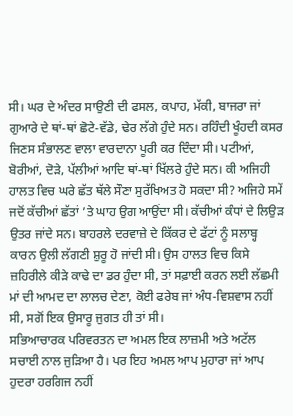ਸੀ। ਘਰ ਦੇ ਅੰਦਰ ਸਾਉਣੀ ਦੀ ਫਸਲ, ਕਪਾਹ, ਮੱਕੀ, ਬਾਜਰਾ ਜਾਂ ਗੁਆਰੇ ਦੇ ਥਾਂ-ਥਾਂ ਛੋਟੇ-ਵੱਡੇ, ਢੇਰ ਲੱਗੇ ਹੁੰਦੇ ਸਨ। ਰਹਿੰਦੀ ਖੂੰਹਦੀ ਕਸਰ ਜਿਣਸ ਸੰਭਾਲਣ ਵਾਲਾ ਵਾਰਦਾਨਾ ਪੂਰੀ ਕਰ ਦਿੰਦਾ ਸੀ। ਪਟੀਆਂ, ਬੋਰੀਆਂ, ਦੋੜੇ, ਪੱਲੀਆਂ ਆਦਿ ਥਾਂ-ਥਾਂ ਖਿੱਲਰੇ ਹੁੰਦੇ ਸਨ। ਕੀ ਅਜਿਹੀ ਹਾਲਤ ਵਿਚ ਘਰੇ ਛੱਤ ਥੱਲੇ ਸੌਣਾ ਸੁਰੱਖਿਅਤ ਹੋ ਸਕਦਾ ਸੀ? ਅਜਿਹੇ ਸਮੇਂ ਜਦੋਂ ਕੱਚੀਆਂ ਛੱਤਾਂ ’ਤੇ ਘਾਹ ਉਗ ਆਉਂਦਾ ਸੀ। ਕੱਚੀਆਂ ਕੰਧਾਂ ਦੇ ਲਿਉੜ ਉਤਰ ਜਾਂਦੇ ਸਨ। ਬਾਹਰਲੇ ਦਰਵਾਜ਼ੇ ਦੇ ਕਿੱਕਰ ਦੇ ਫੱਟਾਂ ਨੂੰ ਸਲਾਬ੍ਹ ਕਾਰਨ ਉਲੀ ਲੱਗਣੀ ਸ਼ੁਰੂ ਹੋ ਜਾਂਦੀ ਸੀ। ਉਸ ਹਾਲਤ ਵਿਚ ਕਿਸੇ ਜ਼ਹਿਰੀਲੇ ਕੀੜੇ ਕਾਢੇ ਦਾ ਡਰ ਹੁੰਦਾ ਸੀ, ਤਾਂ ਸਫ਼ਾਈ ਕਰਨ ਲਈ ਲੱਛਮੀ ਮਾਂ ਦੀ ਆਮਦ ਦਾ ਲਾਲਚ ਦੇਣਾ, ਕੋਈ ਫਰੇਬ ਜਾਂ ਅੰਧ-ਵਿਸ਼ਵਾਸ ਨਹੀਂ ਸੀ, ਸਗੋਂ ਇਕ ਉਸਾਰੂ ਜੁਗਤ ਹੀ ਤਾਂ ਸੀ।
ਸਭਿਆਚਾਰਕ ਪਰਿਵਰਤਨ ਦਾ ਅਮਲ ਇਕ ਲਾਜ਼ਮੀ ਅਤੇ ਅਟੱਲ ਸਚਾਈ ਨਾਲ ਜੁੜਿਆ ਹੈ। ਪਰ ਇਹ ਅਮਲ ਆਪ ਮੁਹਾਰਾ ਜਾਂ ਆਪ ਹੁਦਰਾ ਹਰਗਿਜ ਨਹੀਂ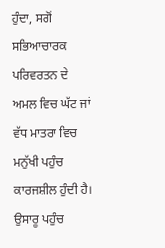ਹੁੰਦਾ, ਸਗੋਂ ਸਭਿਆਚਾਰਕ ਪਰਿਵਰਤਨ ਦੇ ਅਮਲ ਵਿਚ ਘੱਟ ਜਾਂ ਵੱਧ ਮਾਤਰਾ ਵਿਚ ਮਨੁੱਖੀ ਪਹੁੰਚ ਕਾਰਜਸ਼ੀਲ ਹੁੰਦੀ ਹੈ। ਉਸਾਰੂ ਪਹੁੰਚ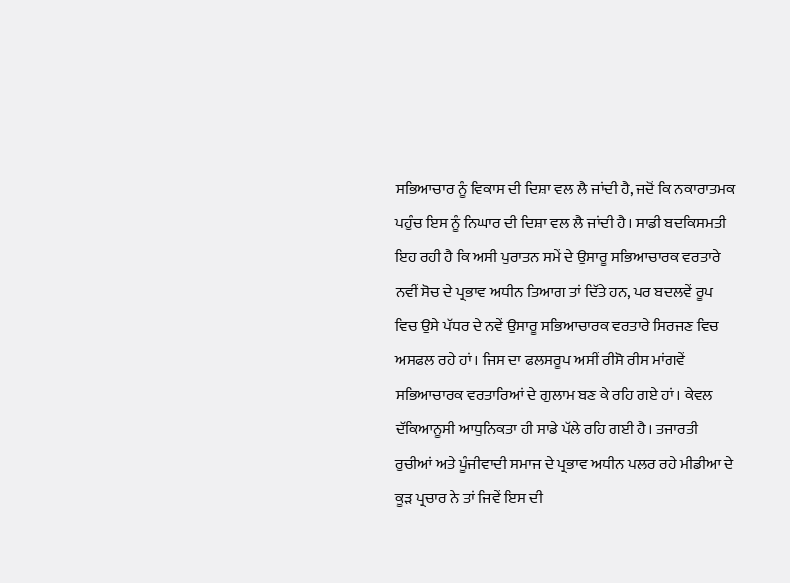ਸਭਿਆਚਾਰ ਨੂੰ ਵਿਕਾਸ ਦੀ ਦਿਸ਼ਾ ਵਲ ਲੈ ਜਾਂਦੀ ਹੈ, ਜਦੋਂ ਕਿ ਨਕਾਰਾਤਮਕ ਪਹੁੰਚ ਇਸ ਨੂੰ ਨਿਘਾਰ ਦੀ ਦਿਸ਼ਾ ਵਲ ਲੈ ਜਾਂਦੀ ਹੈ। ਸਾਡੀ ਬਦਕਿਸਮਤੀ ਇਹ ਰਹੀ ਹੈ ਕਿ ਅਸੀ ਪੁਰਾਤਨ ਸਮੇਂ ਦੇ ਉਸਾਰੂ ਸਭਿਆਚਾਰਕ ਵਰਤਾਰੇ ਨਵੀਂ ਸੋਚ ਦੇ ਪ੍ਰਭਾਵ ਅਧੀਨ ਤਿਆਗ ਤਾਂ ਦਿੱਤੇ ਹਨ, ਪਰ ਬਦਲਵੇਂ ਰੂਪ ਵਿਚ ਉਸੇ ਪੱਧਰ ਦੇ ਨਵੇਂ ਉਸਾਰੂ ਸਭਿਆਚਾਰਕ ਵਰਤਾਰੇ ਸਿਰਜਣ ਵਿਚ ਅਸਫਲ ਰਹੇ ਹਾਂ। ਜਿਸ ਦਾ ਫਲਸਰੂਪ ਅਸੀਂ ਰੀਸੋ ਰੀਸ ਮਾਂਗਵੇਂ ਸਭਿਆਚਾਰਕ ਵਰਤਾਰਿਆਂ ਦੇ ਗੁਲਾਮ ਬਣ ਕੇ ਰਹਿ ਗਏ ਹਾਂ। ਕੇਵਲ ਦੱਕਿਆਨੂਸੀ ਆਧੁਨਿਕਤਾ ਹੀ ਸਾਡੇ ਪੱਲੇ ਰਹਿ ਗਈ ਹੈ। ਤਜਾਰਤੀ ਰੁਚੀਆਂ ਅਤੇ ਪੂੰਜੀਵਾਦੀ ਸਮਾਜ ਦੇ ਪ੍ਰਭਾਵ ਅਧੀਨ ਪਲਰ ਰਹੇ ਮੀਡੀਆ ਦੇ ਕੂੜ ਪ੍ਰਚਾਰ ਨੇ ਤਾਂ ਜਿਵੇਂ ਇਸ ਦੀ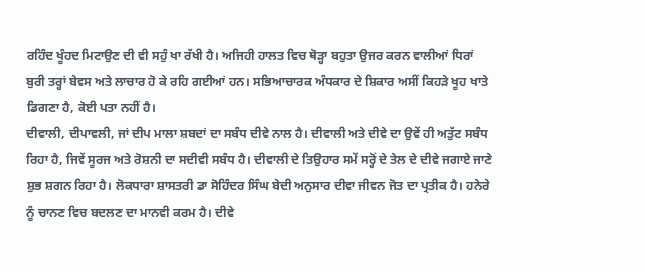ਰਹਿੰਦ ਖੂੰਹਦ ਮਿਟਾਉਣ ਦੀ ਵੀ ਸਹੁੰ ਖਾ ਰੱਖੀ ਹੈ। ਅਜਿਹੀ ਹਾਲਤ ਵਿਚ ਥੋੜ੍ਹਾ ਬਹੁਤਾ ਉਜਰ ਕਰਨ ਵਾਲੀਆਂ ਧਿਰਾਂ ਬੁਰੀ ਤਰ੍ਹਾਂ ਬੇਵਸ ਅਤੇ ਲਾਚਾਰ ਹੋ ਕੇ ਰਹਿ ਗਈਆਂ ਹਨ। ਸਭਿਆਚਾਰਕ ਅੰਧਕਾਰ ਦੇ ਸ਼ਿਕਾਰ ਅਸੀਂ ਕਿਹੜੇ ਖੂਹ ਖਾਤੇ ਡਿਗਣਾ ਹੈ, ਕੋਈ ਪਤਾ ਨਹੀਂ ਹੈ।
ਦੀਵਾਲੀ, ਦੀਪਾਵਲੀ, ਜਾਂ ਦੀਪ ਮਾਲਾ ਸ਼ਬਦਾਂ ਦਾ ਸਬੰਧ ਦੀਵੇ ਨਾਲ ਹੈ। ਦੀਵਾਲੀ ਅਤੇ ਦੀਵੇ ਦਾ ਉਵੇਂ ਹੀ ਅਤੁੱਟ ਸਬੰਧ ਰਿਹਾ ਹੈ, ਜਿਵੇਂ ਸੂਰਜ ਅਤੇ ਰੋਸ਼ਨੀ ਦਾ ਸਦੀਵੀ ਸਬੰਧ ਹੈ। ਦੀਵਾਲੀ ਦੇ ਤਿਉਹਾਰ ਸਮੇਂ ਸਰ੍ਹੋਂ ਦੇ ਤੇਲ ਦੇ ਦੀਵੇ ਜਗਾਏ ਜਾਣੇ ਸ਼ੁਭ ਸ਼ਗਨ ਰਿਹਾ ਹੈ। ਲੋਕਧਾਰਾ ਸ਼ਾਸਤਰੀ ਡਾ ਸੋਹਿੰਦਰ ਸਿੰਘ ਬੇਦੀ ਅਨੁਸਾਰ ਦੀਵਾ ਜੀਵਨ ਜੋਤ ਦਾ ਪ੍ਰਤੀਕ ਹੈ। ਹਨੇਰੇ ਨੂੰ ਚਾਨਣ ਵਿਚ ਬਦਲਣ ਦਾ ਮਾਨਵੀ ਕਰਮ ਹੈ। ਦੀਵੇ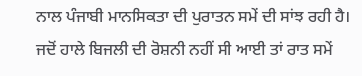ਨਾਲ ਪੰਜਾਬੀ ਮਾਨਸਿਕਤਾ ਦੀ ਪੁਰਾਤਨ ਸਮੇਂ ਦੀ ਸਾਂਝ ਰਹੀ ਹੈ। ਜਦੋਂ ਹਾਲੇ ਬਿਜਲੀ ਦੀ ਰੋਸ਼ਨੀ ਨਹੀਂ ਸੀ ਆਈ ਤਾਂ ਰਾਤ ਸਮੇਂ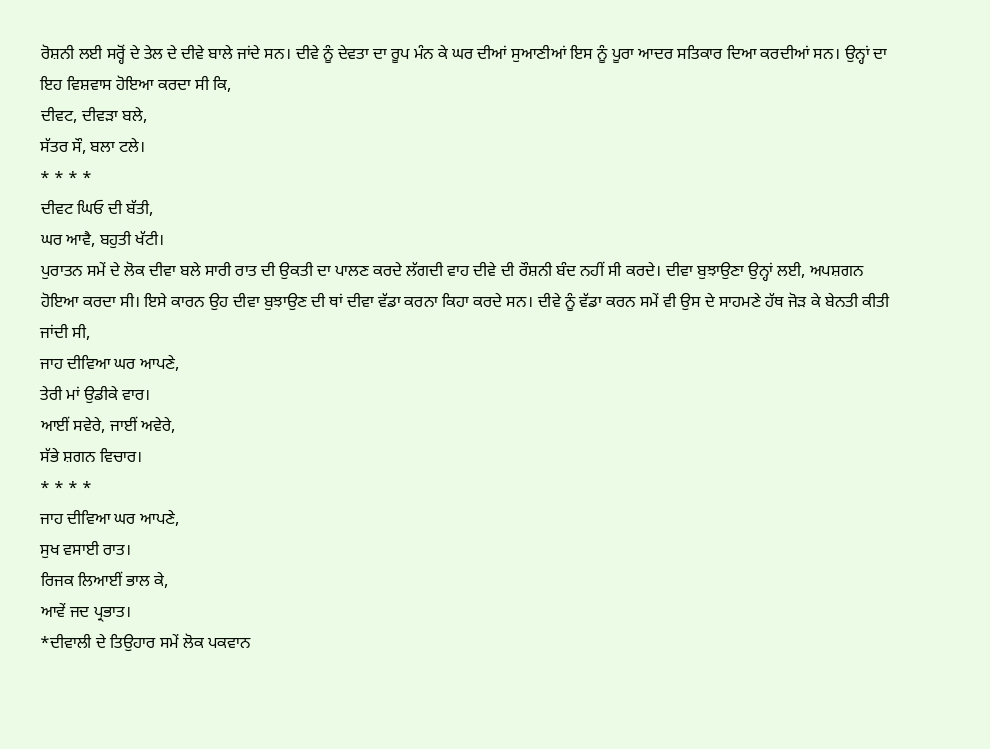ਰੋਸ਼ਨੀ ਲਈ ਸਰ੍ਹੋਂ ਦੇ ਤੇਲ ਦੇ ਦੀਵੇ ਬਾਲੇ ਜਾਂਦੇ ਸਨ। ਦੀਵੇ ਨੂੰ ਦੇਵਤਾ ਦਾ ਰੂਪ ਮੰਨ ਕੇ ਘਰ ਦੀਆਂ ਸੁਆਣੀਆਂ ਇਸ ਨੂੰ ਪੂਰਾ ਆਦਰ ਸਤਿਕਾਰ ਦਿਆ ਕਰਦੀਆਂ ਸਨ। ਉਨ੍ਹਾਂ ਦਾ ਇਹ ਵਿਸ਼ਵਾਸ ਹੋਇਆ ਕਰਦਾ ਸੀ ਕਿ,
ਦੀਵਟ, ਦੀਵੜਾ ਬਲੇ,
ਸੱਤਰ ਸੌ, ਬਲਾ ਟਲੇ।
* * * *
ਦੀਵਟ ਘਿਓ ਦੀ ਬੱਤੀ,
ਘਰ ਆਵੈ, ਬਹੁਤੀ ਖੱਟੀ।
ਪੁਰਾਤਨ ਸਮੇਂ ਦੇ ਲੋਕ ਦੀਵਾ ਬਲੇ ਸਾਰੀ ਰਾਤ ਦੀ ਉਕਤੀ ਦਾ ਪਾਲਣ ਕਰਦੇ ਲੱਗਦੀ ਵਾਹ ਦੀਵੇ ਦੀ ਰੌਸ਼ਨੀ ਬੰਦ ਨਹੀਂ ਸੀ ਕਰਦੇ। ਦੀਵਾ ਬੁਝਾਉਣਾ ਉਨ੍ਹਾਂ ਲਈ, ਅਪਸ਼ਗਨ ਹੋਇਆ ਕਰਦਾ ਸੀ। ਇਸੇ ਕਾਰਨ ਉਹ ਦੀਵਾ ਬੁਝਾਉਣ ਦੀ ਥਾਂ ਦੀਵਾ ਵੱਡਾ ਕਰਨਾ ਕਿਹਾ ਕਰਦੇ ਸਨ। ਦੀਵੇ ਨੂੰ ਵੱਡਾ ਕਰਨ ਸਮੇਂ ਵੀ ਉਸ ਦੇ ਸਾਹਮਣੇ ਹੱਥ ਜੋੜ ਕੇ ਬੇਨਤੀ ਕੀਤੀ ਜਾਂਦੀ ਸੀ,
ਜਾਹ ਦੀਵਿਆ ਘਰ ਆਪਣੇ,
ਤੇਰੀ ਮਾਂ ਉਡੀਕੇ ਵਾਰ।
ਆਈਂ ਸਵੇਰੇ, ਜਾਈਂ ਅਵੇਰੇ,
ਸੱਭੇ ਸ਼ਗਨ ਵਿਚਾਰ।
* * * *
ਜਾਹ ਦੀਵਿਆ ਘਰ ਆਪਣੇ,
ਸੁਖ ਵਸਾਈ ਰਾਤ।
ਰਿਜਕ ਲਿਆਈਂ ਭਾਲ ਕੇ,
ਆਵੇਂ ਜਦ ਪ੍ਰਭਾਤ।
*ਦੀਵਾਲੀ ਦੇ ਤਿਉਹਾਰ ਸਮੇਂ ਲੋਕ ਪਕਵਾਨ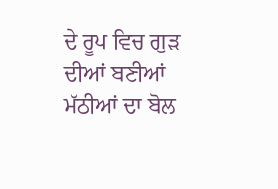ਦੇ ਰੂਪ ਵਿਚ ਗੁੜ ਦੀਆਂ ਬਣੀਆਂ ਮੱਠੀਆਂ ਦਾ ਬੋਲ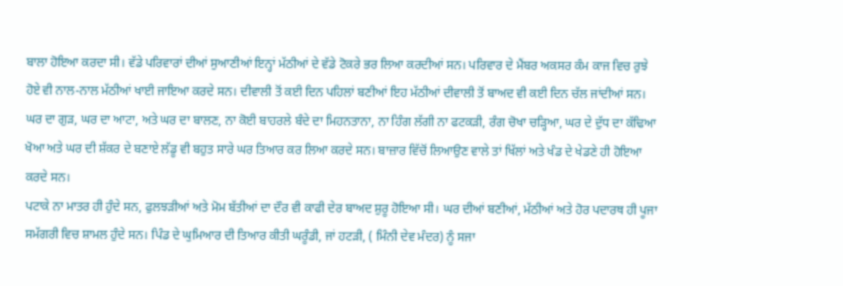ਬਾਲਾ ਹੋਇਆ ਕਰਦਾ ਸੀ। ਵੱਡੇ ਪਰਿਵਾਰਾਂ ਦੀਆਂ ਸੁਆਣੀਆਂ ਇਨ੍ਹਾਂ ਮੱਠੀਆਂ ਦੇ ਵੱਡੇ ਟੋਕਰੇ ਭਰ ਲਿਆ ਕਰਦੀਆਂ ਸਨ। ਪਰਿਵਾਰ ਦੇ ਮੈਂਬਰ ਅਕਸਰ ਕੰਮ ਕਾਜ ਵਿਚ ਰੁਝੇ ਹੋਏ ਵੀ ਨਾਲ-ਨਾਲ ਮੱਠੀਆਂ ਖਾਈ ਜਾਇਆ ਕਰਦੇ ਸਨ। ਦੀਵਾਲੀ ਤੋਂ ਕਈ ਦਿਨ ਪਹਿਲਾਂ ਬਣੀਆਂ ਇਹ ਮੱਠੀਆਂ ਦੀਵਾਲੀ ਤੋਂ ਬਾਅਦ ਵੀ ਕਈ ਦਿਨ ਚੱਲ ਜਾਂਦੀਆਂ ਸਨ। ਘਰ ਦਾ ਗੁੜ, ਘਰ ਦਾ ਆਟਾ, ਅਤੇ ਘਰ ਦਾ ਬਾਲਣ, ਨਾ ਕੋਈ ਬਾਹਰਲੇ ਬੰਦੇ ਦਾ ਮਿਹਨਤਾਨਾ, ਨਾ ਹਿੰਗ ਲੱਗੀ ਨਾ ਫਟਕੜੀ, ਰੰਗ ਚੋਖਾ ਚੜ੍ਹਿਆ, ਘਰ ਦੇ ਦੁੱਧ ਦਾ ਕੱਢਿਆ ਖੋਆ ਅਤੇ ਘਰ ਦੀ ਸ਼ੱਕਰ ਦੇ ਬਣਾਏ ਲੱਡੂ ਵੀ ਬਹੁਤ ਸਾਰੇ ਘਰ ਤਿਆਰ ਕਰ ਲਿਆ ਕਰਦੇ ਸਨ। ਬਾਜ਼ਾਰ ਵਿੱਚੋਂ ਲਿਆਉਣ ਵਾਲੇ ਤਾਂ ਖਿੱਲਾਂ ਅਤੇ ਖੰਡ ਦੇ ਖੇਡਣੇ ਹੀ ਹੋਇਆ ਕਰਦੇ ਸਨ।
ਪਟਾਕੇ ਨਾ ਮਾਤਰ ਹੀ ਹੁੰਦੇ ਸਨ, ਫੁਲਝੜੀਆਂ ਅਤੇ ਮੋਮ ਬੱਤੀਆਂ ਦਾ ਦੌਰ ਵੀ ਕਾਫੀ ਦੇਰ ਬਾਅਦ ਸ਼ੁਰੂ ਹੋਇਆ ਸੀ। ਘਰ ਦੀਆਂ ਬਣੀਆਂ, ਮੱਠੀਆਂ ਅਤੇ ਹੋਰ ਪਦਾਰਥ ਹੀ ਪੂਜਾ ਸਮੱਗਰੀ ਵਿਚ ਸ਼ਾਮਲ ਹੁੰਦੇ ਸਨ। ਪਿੰਡ ਦੇ ਘੁਮਿਆਰ ਦੀ ਤਿਆਰ ਕੀਤੀ ਘਰੂੰਡੀ, ਜਾਂ ਹਟੜੀ, ( ਮਿੰਨੀ ਦੇਵ ਮੰਦਰ) ਨੂੰ ਸਜਾ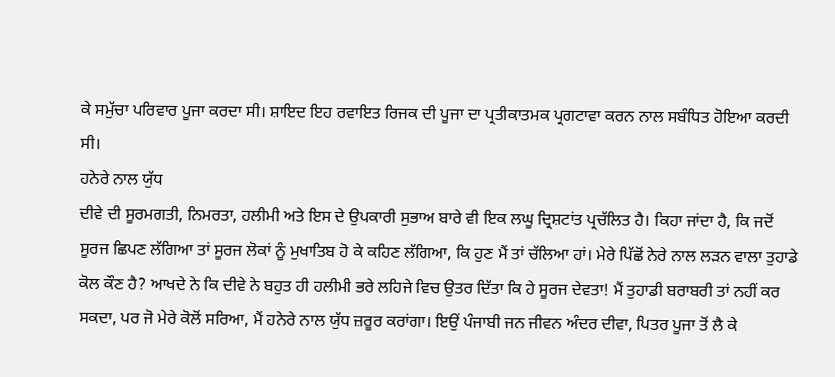ਕੇ ਸਮੁੱਚਾ ਪਰਿਵਾਰ ਪੂਜਾ ਕਰਦਾ ਸੀ। ਸ਼ਾਇਦ ਇਹ ਰਵਾਇਤ ਰਿਜਕ ਦੀ ਪੂਜਾ ਦਾ ਪ੍ਰਤੀਕਾਤਮਕ ਪ੍ਰਗਟਾਵਾ ਕਰਨ ਨਾਲ ਸਬੰਧਿਤ ਹੋਇਆ ਕਰਦੀ ਸੀ।
ਹਨੇਰੇ ਨਾਲ ਯੁੱਧ
ਦੀਵੇ ਦੀ ਸੂਰਮਗਤੀ, ਨਿਮਰਤਾ, ਹਲੀਮੀ ਅਤੇ ਇਸ ਦੇ ਉਪਕਾਰੀ ਸੁਭਾਅ ਬਾਰੇ ਵੀ ਇਕ ਲਘੂ ਦ੍ਰਿਸ਼ਟਾਂਤ ਪ੍ਰਚੱਲਿਤ ਹੈ। ਕਿਹਾ ਜਾਂਦਾ ਹੈ, ਕਿ ਜਦੋਂ ਸੂਰਜ ਛਿਪਣ ਲੱਗਿਆ ਤਾਂ ਸੂਰਜ ਲੋਕਾਂ ਨੂੰ ਮੁਖਾਤਿਬ ਹੋ ਕੇ ਕਹਿਣ ਲੱਗਿਆ, ਕਿ ਹੁਣ ਮੈਂ ਤਾਂ ਚੱਲਿਆ ਹਾਂ। ਮੇਰੇ ਪਿੱਛੋਂ ਨੇਰੇ ਨਾਲ ਲੜਨ ਵਾਲਾ ਤੁਹਾਡੇ ਕੋਲ ਕੌਣ ਹੈ? ਆਖਦੇ ਨੇ ਕਿ ਦੀਵੇ ਨੇ ਬਹੁਤ ਹੀ ਹਲੀਮੀ ਭਰੇ ਲਹਿਜੇ ਵਿਚ ਉਤਰ ਦਿੱਤਾ ਕਿ ਹੇ ਸੂਰਜ ਦੇਵਤਾ! ਮੈਂ ਤੁਹਾਡੀ ਬਰਾਬਰੀ ਤਾਂ ਨਹੀਂ ਕਰ ਸਕਦਾ, ਪਰ ਜੋ ਮੇਰੇ ਕੋਲੋਂ ਸਰਿਆ, ਮੈਂ ਹਨੇਰੇ ਨਾਲ ਯੁੱਧ ਜ਼ਰੂਰ ਕਰਾਂਗਾ। ਇਉਂ ਪੰਜਾਬੀ ਜਨ ਜੀਵਨ ਅੰਦਰ ਦੀਵਾ, ਪਿਤਰ ਪੂਜਾ ਤੋਂ ਲੈ ਕੇ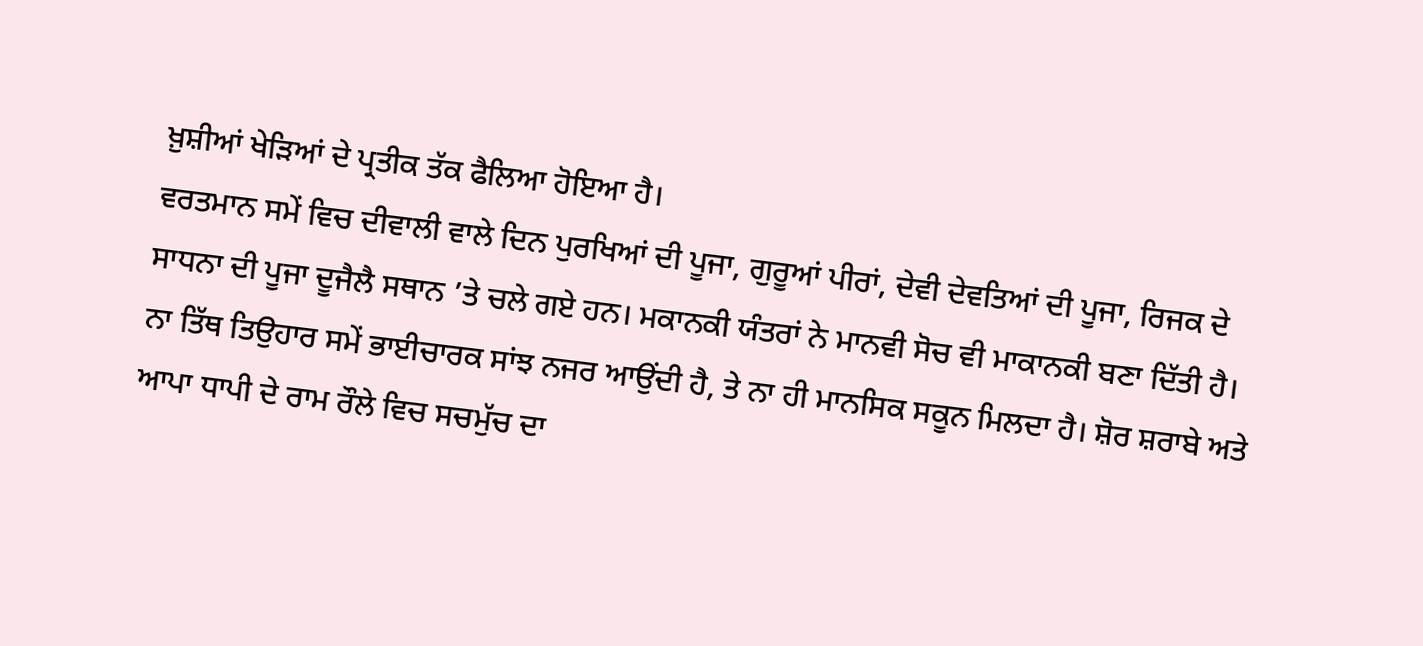ਖ਼ੁਸ਼ੀਆਂ ਖੇੜਿਆਂ ਦੇ ਪ੍ਰਤੀਕ ਤੱਕ ਫੈਲਿਆ ਹੋਇਆ ਹੈ।
ਵਰਤਮਾਨ ਸਮੇਂ ਵਿਚ ਦੀਵਾਲੀ ਵਾਲੇ ਦਿਨ ਪੁਰਖਿਆਂ ਦੀ ਪੂਜਾ, ਗੁਰੂਆਂ ਪੀਰਾਂ, ਦੇਵੀ ਦੇਵਤਿਆਂ ਦੀ ਪੂਜਾ, ਰਿਜਕ ਦੇ ਸਾਧਨਾ ਦੀ ਪੂਜਾ ਦੂਜੈਲੈ ਸਥਾਨ ’ਤੇ ਚਲੇ ਗਏ ਹਨ। ਮਕਾਨਕੀ ਯੰਤਰਾਂ ਨੇ ਮਾਨਵੀ ਸੋਚ ਵੀ ਮਾਕਾਨਕੀ ਬਣਾ ਦਿੱਤੀ ਹੈ। ਨਾ ਤਿੱਥ ਤਿਉਹਾਰ ਸਮੇਂ ਭਾਈਚਾਰਕ ਸਾਂਝ ਨਜਰ ਆਉਂਦੀ ਹੈ, ਤੇ ਨਾ ਹੀ ਮਾਨਸਿਕ ਸਕੂਨ ਮਿਲਦਾ ਹੈ। ਸ਼ੋਰ ਸ਼ਰਾਬੇ ਅਤੇ ਆਪਾ ਧਾਪੀ ਦੇ ਰਾਮ ਰੌਲੇ ਵਿਚ ਸਚਮੁੱਚ ਦਾ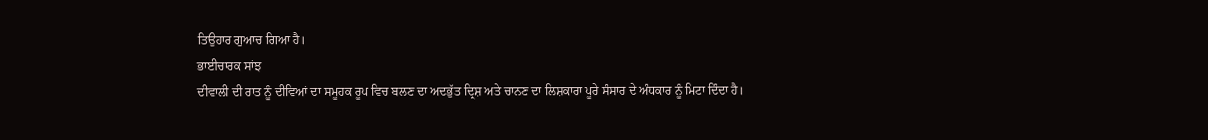ਤਿਉਹਾਰ ਗੁਆਚ ਗਿਆ ਹੈ।
ਭਾਈਚਾਰਕ ਸਾਂਝ
ਦੀਵਾਲੀ ਦੀ ਰਾਤ ਨੂੰ ਦੀਵਿਆਂ ਦਾ ਸਮੂਹਕ ਰੂਪ ਵਿਚ ਬਲਣ ਦਾ ਅਦਭੁੱਤ ਦ੍ਰਿਸ਼ ਅਤੇ ਚਾਨਣ ਦਾ ਲਿਸ਼ਕਾਰਾ ਪੂਰੇ ਸੰਸਾਰ ਦੇ ਅੰਧਕਾਰ ਨੂੰ ਮਿਟਾ ਦਿੰਦਾ ਹੈ।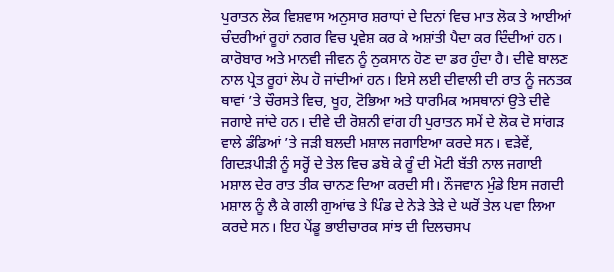ਪੁਰਾਤਨ ਲੋਕ ਵਿਸ਼ਵਾਸ ਅਨੁਸਾਰ ਸ਼ਰਾਧਾਂ ਦੇ ਦਿਨਾਂ ਵਿਚ ਮਾਤ ਲੋਕ ਤੇ ਆਈਆਂ ਚੰਦਰੀਆਂ ਰੂਹਾਂ ਨਗਰ ਵਿਚ ਪ੍ਰਵੇਸ਼ ਕਰ ਕੇ ਅਸ਼ਾਂਤੀ ਪੈਦਾ ਕਰ ਦਿੰਦੀਆਂ ਹਨ। ਕਾਰੋਬਾਰ ਅਤੇ ਮਾਨਵੀ ਜੀਵਨ ਨੂੰ ਨੁਕਸਾਨ ਹੋਣ ਦਾ ਡਰ ਹੁੰਦਾ ਹੈ। ਦੀਵੇ ਬਾਲਣ ਨਾਲ ਪ੍ਰੇਤ ਰੂਹਾਂ ਲੋਪ ਹੋ ਜਾਂਦੀਆਂ ਹਨ। ਇਸੇ ਲਈ ਦੀਵਾਲੀ ਦੀ ਰਾਤ ਨੂੰ ਜਨਤਕ ਥਾਵਾਂ ’ਤੇ ਚੌਰਸਤੇ ਵਿਚ, ਖੂਹ, ਟੋਭਿਆ ਅਤੇ ਧਾਰਮਿਕ ਅਸਥਾਨਾਂ ਉਤੇ ਦੀਵੇ ਜਗਾਏ ਜਾਂਦੇ ਹਨ। ਦੀਵੇ ਦੀ ਰੋਸ਼ਨੀ ਵਾਂਗ ਹੀ ਪੁਰਾਤਨ ਸਮੇਂ ਦੇ ਲੋਕ ਦੋ ਸਾਂਗੜ ਵਾਲੇ ਡੰਡਿਆਂ ’ਤੇ ਜੜੀ ਬਲਦੀ ਮਸ਼ਾਲ ਜਗਾਇਆ ਕਰਦੇ ਸਨ। ਵੜੇਵੇਂ, ਗਿਦੜਪੀੜੀ ਨੂੰ ਸਰ੍ਹੋਂ ਦੇ ਤੇਲ ਵਿਚ ਡਬੋ ਕੇ ਰੂੰ ਦੀ ਮੋਟੀ ਬੱਤੀ ਨਾਲ ਜਗਾਈ ਮਸ਼ਾਲ ਦੇਰ ਰਾਤ ਤੀਕ ਚਾਨਣ ਦਿਆ ਕਰਦੀ ਸੀ। ਨੌਜਵਾਨ ਮੁੰਡੇ ਇਸ ਜਗਦੀ ਮਸ਼ਾਲ ਨੂੰ ਲੈ ਕੇ ਗਲੀ ਗੁਆਂਢ ਤੇ ਪਿੰਡ ਦੇ ਨੇੜੇ ਤੇੜੇ ਦੇ ਘਰੋਂ ਤੇਲ ਪਵਾ ਲਿਆ ਕਰਦੇ ਸਨ। ਇਹ ਪੇਂਡੂ ਭਾਈਚਾਰਕ ਸਾਂਝ ਦੀ ਦਿਲਚਸਪ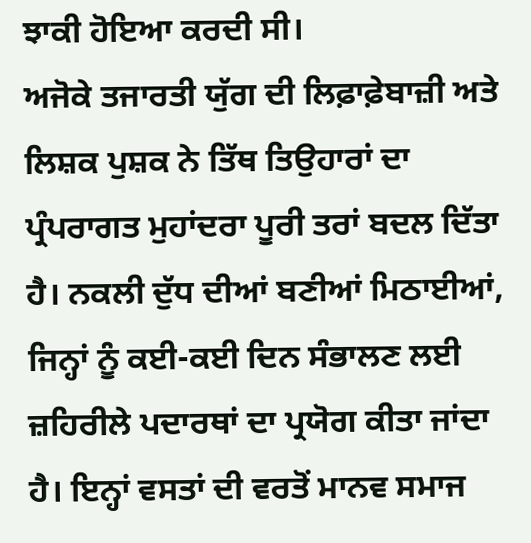ਝਾਕੀ ਹੋਇਆ ਕਰਦੀ ਸੀ।
ਅਜੋਕੇ ਤਜਾਰਤੀ ਯੁੱਗ ਦੀ ਲਿਫ਼ਾਫ਼ੇਬਾਜ਼ੀ ਅਤੇ ਲਿਸ਼ਕ ਪੁਸ਼ਕ ਨੇ ਤਿੱਥ ਤਿਉਹਾਰਾਂ ਦਾ ਪ੍ਰੰਪਰਾਗਤ ਮੁਹਾਂਦਰਾ ਪੂਰੀ ਤਰਾਂ ਬਦਲ ਦਿੱਤਾ ਹੈ। ਨਕਲੀ ਦੁੱਧ ਦੀਆਂ ਬਣੀਆਂ ਮਿਠਾਈਆਂ, ਜਿਨ੍ਹਾਂ ਨੂੰ ਕਈ-ਕਈ ਦਿਨ ਸੰਭਾਲਣ ਲਈ ਜ਼ਹਿਰੀਲੇ ਪਦਾਰਥਾਂ ਦਾ ਪ੍ਰਯੋਗ ਕੀਤਾ ਜਾਂਦਾ ਹੈ। ਇਨ੍ਹਾਂ ਵਸਤਾਂ ਦੀ ਵਰਤੋਂ ਮਾਨਵ ਸਮਾਜ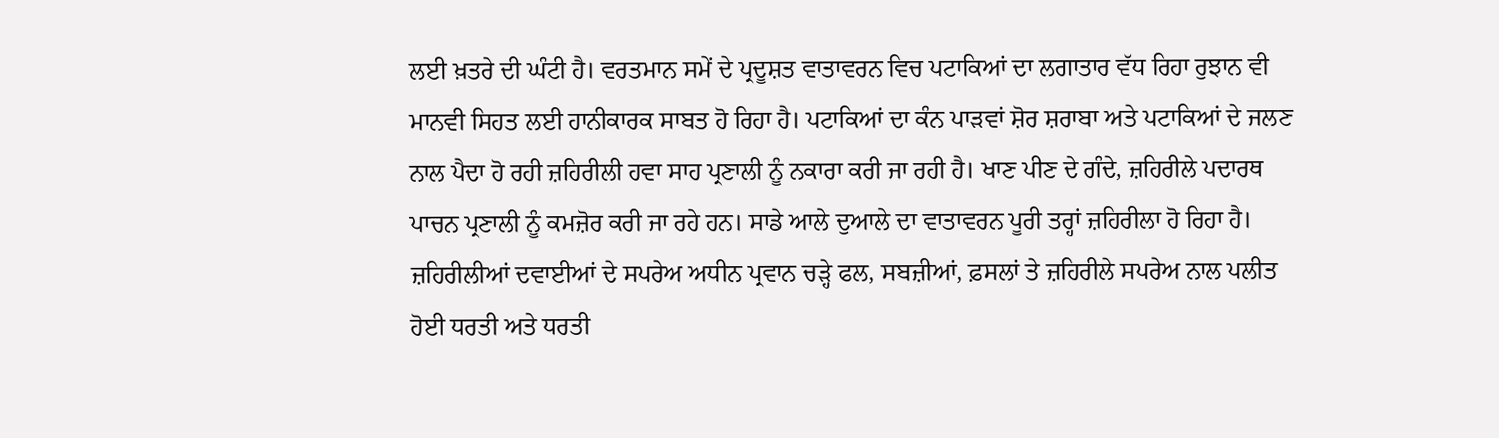ਲਈ ਖ਼ਤਰੇ ਦੀ ਘੰਟੀ ਹੈ। ਵਰਤਮਾਨ ਸਮੇਂ ਦੇ ਪ੍ਰਦੂਸ਼ਤ ਵਾਤਾਵਰਨ ਵਿਚ ਪਟਾਕਿਆਂ ਦਾ ਲਗਾਤਾਰ ਵੱਧ ਰਿਹਾ ਰੁਝਾਨ ਵੀ ਮਾਨਵੀ ਸਿਹਤ ਲਈ ਹਾਨੀਕਾਰਕ ਸਾਬਤ ਹੋ ਰਿਹਾ ਹੈ। ਪਟਾਕਿਆਂ ਦਾ ਕੰਨ ਪਾੜਵਾਂ ਸ਼ੋਰ ਸ਼ਰਾਬਾ ਅਤੇ ਪਟਾਕਿਆਂ ਦੇ ਜਲਣ ਨਾਲ ਪੈਦਾ ਹੋ ਰਹੀ ਜ਼ਹਿਰੀਲੀ ਹਵਾ ਸਾਹ ਪ੍ਰਣਾਲੀ ਨੂੰ ਨਕਾਰਾ ਕਰੀ ਜਾ ਰਹੀ ਹੈ। ਖਾਣ ਪੀਣ ਦੇ ਗੰਦੇ, ਜ਼ਹਿਰੀਲੇ ਪਦਾਰਥ ਪਾਚਨ ਪ੍ਰਣਾਲੀ ਨੂੰ ਕਮਜ਼ੋਰ ਕਰੀ ਜਾ ਰਹੇ ਹਨ। ਸਾਡੇ ਆਲੇ ਦੁਆਲੇ ਦਾ ਵਾਤਾਵਰਨ ਪੂਰੀ ਤਰ੍ਹਾਂ ਜ਼ਹਿਰੀਲਾ ਹੋ ਰਿਹਾ ਹੈ। ਜ਼ਹਿਰੀਲੀਆਂ ਦਵਾਈਆਂ ਦੇ ਸਪਰੇਅ ਅਧੀਨ ਪ੍ਰਵਾਨ ਚੜ੍ਹੇ ਫਲ, ਸਬਜ਼ੀਆਂ, ਫ਼ਸਲਾਂ ਤੇ ਜ਼ਹਿਰੀਲੇ ਸਪਰੇਅ ਨਾਲ ਪਲੀਤ ਹੋਈ ਧਰਤੀ ਅਤੇ ਧਰਤੀ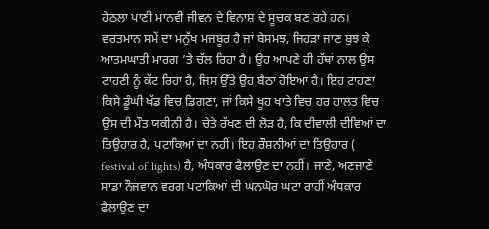ਹੇਠਲਾ ਪਾਣੀ ਮਾਨਵੀ ਜੀਵਨ ਦੇ ਵਿਨਾਸ਼ ਦੇ ਸੂਚਕ ਬਣ ਰਹੇ ਹਨ। ਵਰਤਮਾਨ ਸਮੇਂ ਦਾ ਮਨੁੱਖ ਮਜਬੂਰ ਹੈ ਜਾਂ ਬੇਸਮਝ, ਜਿਹੜਾ ਜਾਣ ਬੁਝ ਕੇ ਆਤਮਘਾਤੀ ਮਾਰਗ ’ਤੇ ਚੱਲ ਰਿਹਾ ਹੈ। ਉਹ ਆਪਣੇ ਹੀ ਹੱਥਾਂ ਨਾਲ ਉਸ ਟਾਹਣੀ ਨੂੰ ਕੱਟ ਰਿਹਾ ਹੈ, ਜਿਸ ਉੱਤੇ ਉਹ ਬੈਠਾ ਹੋਇਆ ਹੈ। ਇਹ ਟਾਹਣਾ ਕਿਸੇ ਡੂੰਘੀ ਖੱਡ ਵਿਚ ਡਿਗਣਾ, ਜਾਂ ਕਿਸੇ ਖੂਹ ਖਾਤੇ ਵਿਚ ਹਰ ਹਾਲਤ ਵਿਚ ਉਸ ਦੀ ਮੌਤ ਯਕੀਨੀ ਹੈ। ਚੇਤੇ ਰੱਖਣ ਦੀ ਲੋੜ ਹੈ, ਕਿ ਦੀਵਾਲੀ ਦੀਵਿਆਂ ਦਾ ਤਿਉਹਾਰ ਹੈ, ਪਟਾਕਿਆਂ ਦਾ ਨਹੀਂ। ਇਹ ਰੌਸ਼ਨੀਆਂ ਦਾ ਤਿਉਹਾਰ ( festival of lights) ਹੈ, ਅੰਧਕਾਰ ਫੈਲਾਉਣ ਦਾ ਨਹੀਂ। ਜਾਣੇ, ਅਣਜਾਣੇ ਸਾਡਾ ਨੌਜਵਾਨ ਵਰਗ ਪਟਾਕਿਆਂ ਦੀ ਘਨਘੋਰ ਘਟਾ ਰਾਹੀਂ ਅੰਧਕਾਰ ਫੈਲਾਉਣ ਦਾ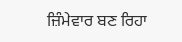ਜ਼ਿੰਮੇਵਾਰ ਬਣ ਰਿਹਾ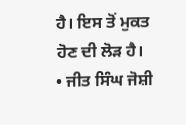ਹੈ। ਇਸ ਤੋਂ ਮੁਕਤ ਹੋਣ ਦੀ ਲੋੜ ਹੈ।
• ਜੀਤ ਸਿੰਘ ਜੋਸ਼ੀ